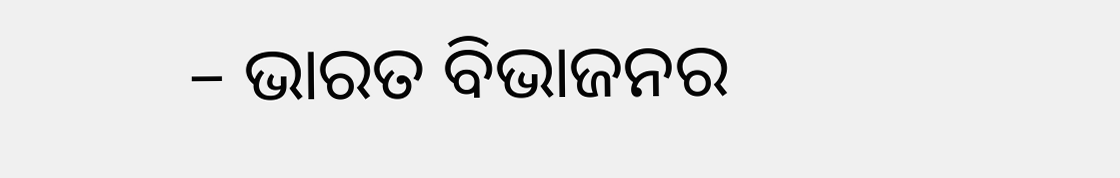– ଭାରତ ବିଭାଜନର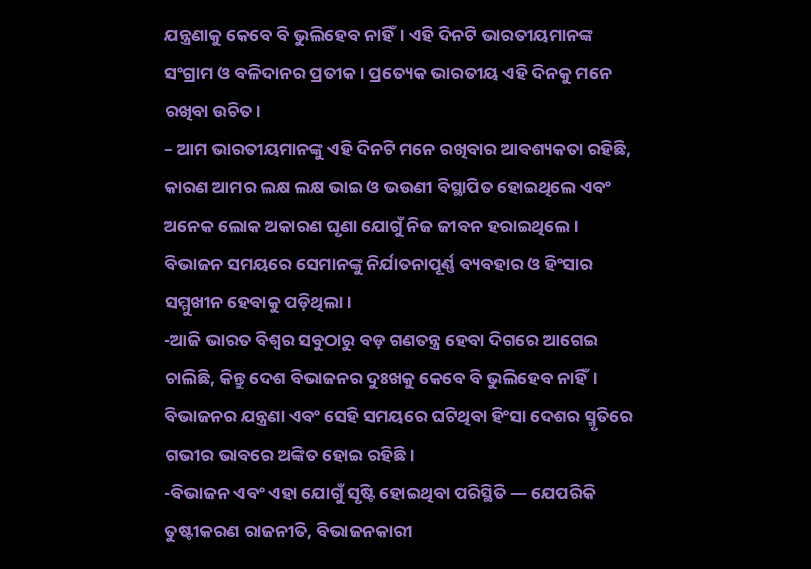ଯନ୍ତ୍ରଣାକୁ କେବେ ବି ଭୁଲିହେବ ନାହିଁ। ଏହି ଦିନଟି ଭାରତୀୟମାନଙ୍କ ସଂଗ୍ରାମ ଓ ବଳିଦାନର ପ୍ରତୀକ। ପ୍ରତ୍ୟେକ ଭାରତୀୟ ଏହି ଦିନକୁ ମନେ ରଖିବା ଉଚିତ।
– ଆମ ଭାରତୀୟମାନଙ୍କୁ ଏହି ଦିନଟି ମନେ ରଖିବାର ଆବଶ୍ୟକତା ରହିଛି, କାରଣ ଆମର ଲକ୍ଷ ଲକ୍ଷ ଭାଇ ଓ ଭଉଣୀ ବିସ୍ଥାପିତ ହୋଇଥିଲେ ଏବଂ ଅନେକ ଲୋକ ଅକାରଣ ଘୃଣା ଯୋଗୁଁ ନିଜ ଜୀବନ ହରାଇଥିଲେ। ବିଭାଜନ ସମୟରେ ସେମାନଙ୍କୁ ନିର୍ଯାତନାପୂର୍ଣ୍ଣ ବ୍ୟବହାର ଓ ହିଂସାର ସମ୍ମୁଖୀନ ହେବାକୁ ପଡ଼ିଥିଲା।
-ଆଜି ଭାରତ ବିଶ୍ୱର ସବୁଠାରୁ ବଡ଼ ଗଣତନ୍ତ୍ର ହେବା ଦିଗରେ ଆଗେଇ ଚାଲିଛି, କିନ୍ତୁ ଦେଶ ବିଭାଜନର ଦୁଃଖକୁ କେବେ ବି ଭୁଲିହେବ ନାହିଁ। ବିଭାଜନର ଯନ୍ତ୍ରଣା ଏବଂ ସେହି ସମୟରେ ଘଟିଥିବା ହିଂସା ଦେଶର ସ୍ମୃତିରେ ଗଭୀର ଭାବରେ ଅଙ୍କିତ ହୋଇ ରହିଛି।
-ବିଭାଜନ ଏବଂ ଏହା ଯୋଗୁଁ ସୃଷ୍ଟି ହୋଇଥିବା ପରିସ୍ଥିତି — ଯେପରିକି ତୁଷ୍ଟୀକରଣ ରାଜନୀତି, ବିଭାଜନକାରୀ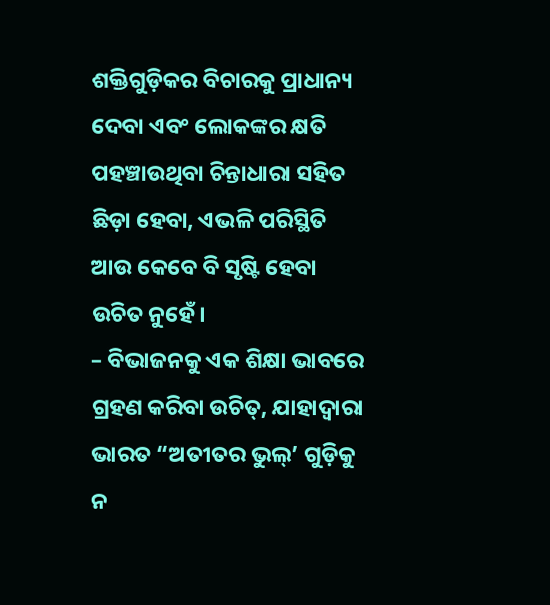ଶକ୍ତିଗୁଡ଼ିକର ବିଚାରକୁ ପ୍ରାଧାନ୍ୟ ଦେବା ଏବଂ ଲୋକଙ୍କର କ୍ଷତି ପହଞ୍ଚାଉଥିବା ଚିନ୍ତାଧାରା ସହିତ ଛିଡ଼ା ହେବା, ଏଭଳି ପରିସ୍ଥିତି ଆଉ କେବେ ବି ସୃଷ୍ଟି ହେବା ଉଚିତ ନୁହେଁ।
– ବିଭାଜନକୁ ଏକ ଶିକ୍ଷା ଭାବରେ ଗ୍ରହଣ କରିବା ଉଚିତ୍, ଯାହାଦ୍ୱାରା ଭାରତ “ଅତୀତର ଭୁଲ୍’ ଗୁଡ଼ିକୁ ନ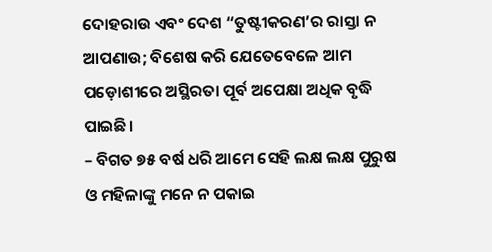ଦୋହରାଉ ଏବଂ ଦେଶ “ତୁଷ୍ଟୀକରଣ’ର ରାସ୍ତା ନ ଆପଣାଉ; ବିଶେଷ କରି ଯେତେବେଳେ ଆମ ପଡ଼ୋଶୀରେ ଅସ୍ଥିରତା ପୂର୍ବ ଅପେକ୍ଷା ଅଧିକ ବୃଦ୍ଧି ପାଇଛି।
– ବିଗତ ୭୫ ବର୍ଷ ଧରି ଆମେ ସେହି ଲକ୍ଷ ଲକ୍ଷ ପୁରୁଷ ଓ ମହିଳାଙ୍କୁ ମନେ ନ ପକାଇ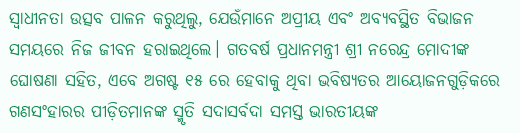ସ୍ୱାଧୀନତା ଉତ୍ସବ ପାଳନ କରୁଥିଲୁ, ଯେଉଁମାନେ ଅପ୍ରୀୟ ଏବଂ ଅବ୍ୟବସ୍ଥିତ ବିଭାଜନ ସମୟରେ ନିଜ ଜୀବନ ହରାଇଥିଲେ। ଗତବର୍ଷ ପ୍ରଧାନମନ୍ତ୍ରୀ ଶ୍ରୀ ନରେନ୍ଦ୍ର ମୋଦୀଙ୍କ ଘୋଷଣା ସହିତ, ଏବେ ଅଗଷ୍ଟ ୧୫ ରେ ହେବାକୁ ଥିବା ଭବିଷ୍ୟତର ଆୟୋଜନଗୁଡ଼ିକରେ ଗଣସଂହାରର ପୀଡ଼ିତମାନଙ୍କ ସ୍ମୃତି ସଦାସର୍ବଦା ସମସ୍ତ ଭାରତୀୟଙ୍କ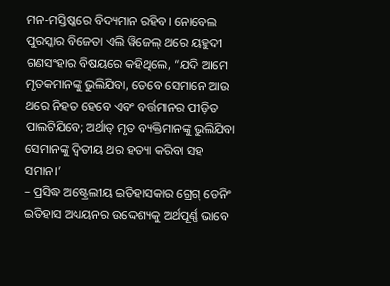ମନ-ମସ୍ତିଷ୍କରେ ବିଦ୍ୟମାନ ରହିବ। ନୋବେଲ ପୁରସ୍କାର ବିଜେତା ଏଲି ୱିଜେଲ୍ ଥରେ ୟହୁଦୀ ଗଣସଂହାର ବିଷୟରେ କହିଥିଲେ, “ଯଦି ଆମେ ମୃତକମାନଙ୍କୁ ଭୁଲିଯିବା, ତେବେ ସେମାନେ ଆଉ ଥରେ ନିହତ ହେବେ ଏବଂ ବର୍ତ୍ତମାନର ପୀଡ଼ିତ ପାଲଟିଯିବେ; ଅର୍ଥାତ୍ ମୃତ ବ୍ୟକ୍ତିମାନଙ୍କୁ ଭୁଲିଯିବା ସେମାନଙ୍କୁ ଦ୍ୱିତୀୟ ଥର ହତ୍ୟା କରିବା ସହ ସମାନ।’
– ପ୍ରସିଦ୍ଧ ଅଷ୍ଟ୍ରେଲୀୟ ଇତିହାସକାର ଗ୍ରେଗ୍ ଡେନିଂ ଇତିହାସ ଅଧ୍ୟୟନର ଉଦ୍ଦେଶ୍ୟକୁ ଅର୍ଥପୂର୍ଣ୍ଣ ଭାବେ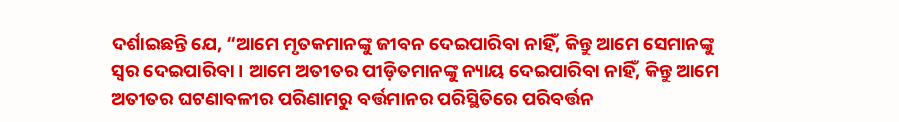ଦର୍ଶାଇଛନ୍ତି ଯେ, “ଆମେ ମୃତକମାନଙ୍କୁ ଜୀବନ ଦେଇପାରିବା ନାହିଁ, କିନ୍ତୁ ଆମେ ସେମାନଙ୍କୁ ସ୍ୱର ଦେଇପାରିବା। ଆମେ ଅତୀତର ପୀଡ଼ିତମାନଙ୍କୁ ନ୍ୟାୟ ଦେଇପାରିବା ନାହିଁ, କିନ୍ତୁ ଆମେ ଅତୀତର ଘଟଣାବଳୀର ପରିଣାମରୁ ବର୍ତ୍ତମାନର ପରିସ୍ଥିତିରେ ପରିବର୍ତ୍ତନ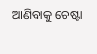ଆଣିବାକୁ ଚେଷ୍ଟା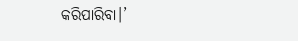କରିପାରିବା।’